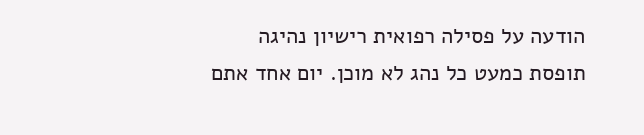הודעה על פסילה רפואית רישיון נהיגה תופסת כמעט כל נהג לא מוכן. יום אחד אתם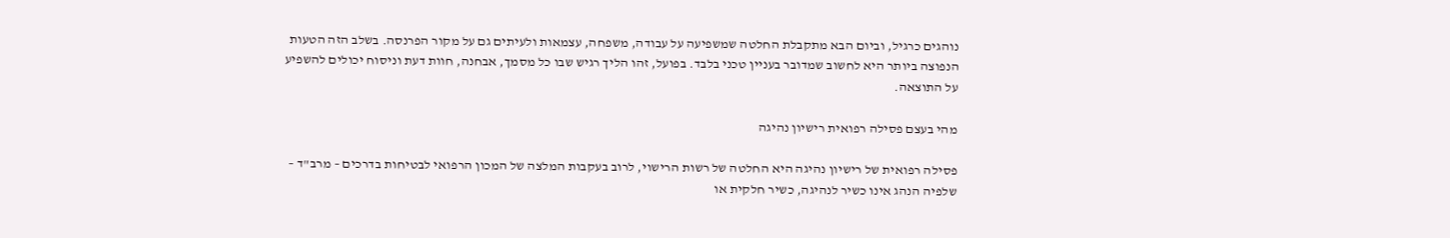נוהגים כרגיל, וביום הבא מתקבלת החלטה שמשפיעה על עבודה, משפחה, עצמאות ולעיתים גם על מקור הפרנסה. בשלב הזה הטעות הנפוצה ביותר היא לחשוב שמדובר בעניין טכני בלבד. בפועל, זהו הליך רגיש שבו כל מסמך, אבחנה, חוות דעת וניסוח יכולים להשפיע על התוצאה.

מהי בעצם פסילה רפואית רישיון נהיגה

פסילה רפואית של רישיון נהיגה היא החלטה של רשות הרישוי, לרוב בעקבות המלצה של המכון הרפואי לבטיחות בדרכים – מרב"ד – שלפיה הנהג אינו כשיר לנהיגה, כשיר חלקית או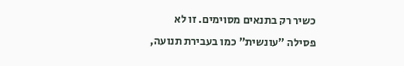כשיר רק בתנאים מסוימים. זו לא פסילה "עונשית" כמו בעבירת תנועה,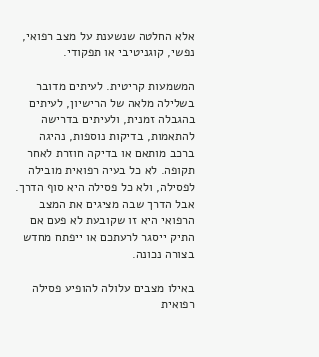אלא החלטה שנשענת על מצב רפואי, נפשי, קוגניטיבי או תפקודי.

המשמעות קריטית. לעיתים מדובר בשלילה מלאה של הרישיון, לעיתים בהגבלה זמנית, ולעיתים בדרישה להתאמות, בדיקות נוספות, נהיגה ברכב מותאם או בדיקה חוזרת לאחר תקופה. לא כל בעיה רפואית מובילה לפסילה, ולא כל פסילה היא סוף הדרך. אבל הדרך שבה מציגים את המצב הרפואי היא זו שקובעת לא פעם אם התיק ייסגר לרעתכם או ייפתח מחדש בצורה נכונה.

באילו מצבים עלולה להופיע פסילה רפואית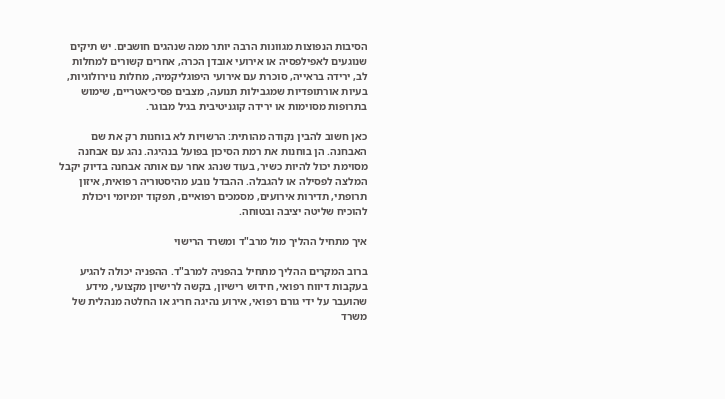הסיבות הנפוצות מגוונות הרבה יותר ממה שנהגים חושבים. יש תיקים שנוגעים לאפילפסיה או אירועי אובדן הכרה, אחרים קשורים למחלות לב, ירידה בראייה, סוכרת עם אירועי היפוגליקמיה, מחלות נוירולוגיות, בעיות אורתופדיות שמגבילות תנועה, מצבים פסיכיאטריים, שימוש בתרופות מסוימות או ירידה קוגניטיבית בגיל מבוגר.

כאן חשוב להבין נקודה מהותית: הרשויות לא בוחנות רק את שם האבחנה. הן בוחנות את רמת הסיכון בפועל בנהיגה. נהג עם אבחנה מסוימת יכול להיות כשיר, בעוד שנהג אחר עם אותה אבחנה בדיוק יקבל המלצה לפסילה או להגבלה. ההבדל נובע מהיסטוריה רפואית, איזון תרופתי, תדירות אירועים, מסמכים רפואיים, תפקוד יומיומי ויכולת להוכיח שליטה יציבה ובטוחה.

איך מתחיל ההליך מול מרב"ד ומשרד הרישוי

ברוב המקרים ההליך מתחיל בהפניה למרב"ד. ההפניה יכולה להגיע בעקבות דיווח רפואי, חידוש רישיון, בקשה לרישיון מקצועי, מידע שהועבר על ידי גורם רפואי, אירוע נהיגה חריג או החלטה מנהלית של משרד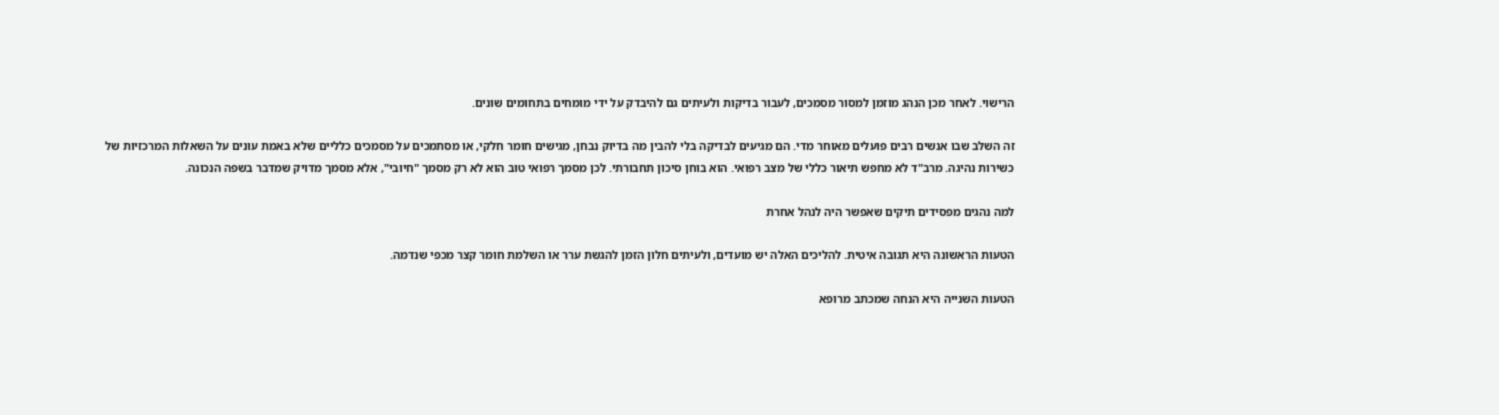הרישוי. לאחר מכן הנהג מוזמן למסור מסמכים, לעבור בדיקות ולעיתים גם להיבדק על ידי מומחים בתחומים שונים.

זה השלב שבו אנשים רבים פועלים מאוחר מדי. הם מגיעים לבדיקה בלי להבין מה בדיוק נבחן, מגישים חומר חלקי, או מסתמכים על מסמכים כלליים שלא באמת עונים על השאלות המרכזיות של כשירות נהיגה. מרב"ד לא מחפש תיאור כללי של מצב רפואי. הוא בוחן סיכון תחבורתי. לכן מסמך רפואי טוב הוא לא רק מסמך "חיובי", אלא מסמך מדויק שמדבר בשפה הנכונה.

למה נהגים מפסידים תיקים שאפשר היה לנהל אחרת

הטעות הראשונה היא תגובה איטית. להליכים האלה יש מועדים, ולעיתים חלון הזמן להגשת ערר או השלמת חומר קצר מכפי שנדמה.

הטעות השנייה היא הנחה שמכתב מרופא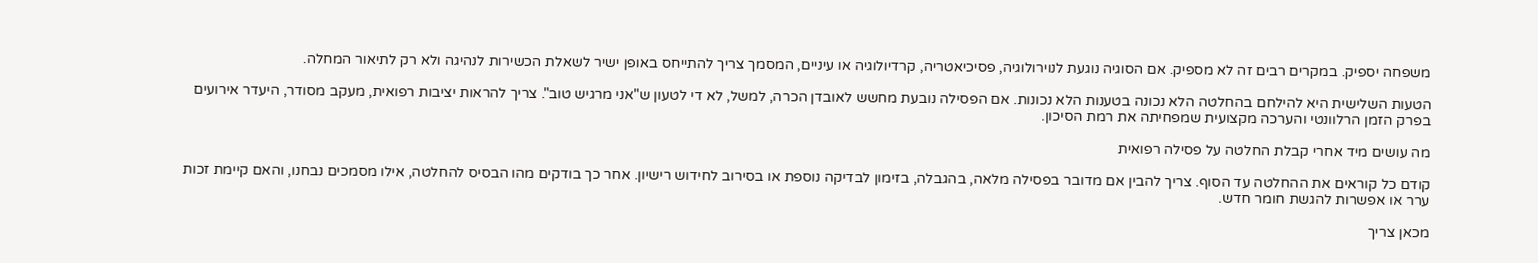משפחה יספיק. במקרים רבים זה לא מספיק. אם הסוגיה נוגעת לנוירולוגיה, פסיכיאטריה, קרדיולוגיה או עיניים, המסמך צריך להתייחס באופן ישיר לשאלת הכשירות לנהיגה ולא רק לתיאור המחלה.

הטעות השלישית היא להילחם בהחלטה הלא נכונה בטענות הלא נכונות. אם הפסילה נובעת מחשש לאובדן הכרה, למשל, לא די לטעון ש"אני מרגיש טוב". צריך להראות יציבות רפואית, מעקב מסודר, היעדר אירועים בפרק הזמן הרלוונטי והערכה מקצועית שמפחיתה את רמת הסיכון.

מה עושים מיד אחרי קבלת החלטה על פסילה רפואית

קודם כל קוראים את ההחלטה עד הסוף. צריך להבין אם מדובר בפסילה מלאה, בהגבלה, בזימון לבדיקה נוספת או בסירוב לחידוש רישיון. אחר כך בודקים מהו הבסיס להחלטה, אילו מסמכים נבחנו, והאם קיימת זכות ערר או אפשרות להגשת חומר חדש.

מכאן צריך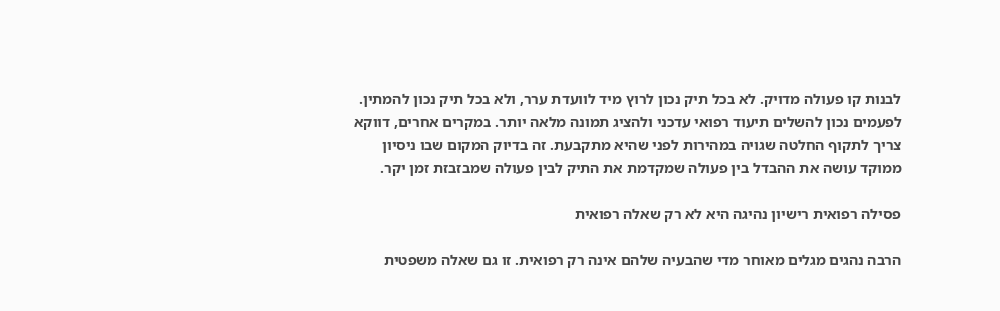לבנות קו פעולה מדויק. לא בכל תיק נכון לרוץ מיד לוועדת ערר, ולא בכל תיק נכון להמתין. לפעמים נכון להשלים תיעוד רפואי עדכני ולהציג תמונה מלאה יותר. במקרים אחרים, דווקא צריך לתקוף החלטה שגויה במהירות לפני שהיא מתקבעת. זה בדיוק המקום שבו ניסיון ממוקד עושה את ההבדל בין פעולה שמקדמת את התיק לבין פעולה שמבזבזת זמן יקר.

פסילה רפואית רישיון נהיגה היא לא רק שאלה רפואית

הרבה נהגים מגלים מאוחר מדי שהבעיה שלהם אינה רק רפואית. זו גם שאלה משפטית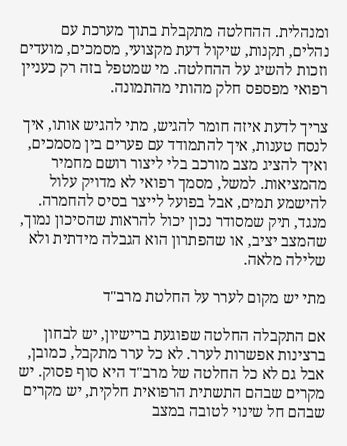ומנהלית. ההחלטה מתקבלת בתוך מערכת עם נהלים, תקנות, שיקול דעת מקצועי, מסמכים, מועדים וזכות להשיג על ההחלטה. מי שמטפל בזה רק כעניין רפואי מפספס חלק מהותי מהתמונה.

צריך לדעת איזה חומר להגיש, מתי להגיש אותו, איך לנסח טענות, איך להתמודד עם פערים בין מסמכים, ואיך להציג מצב מורכב בלי ליצור רושם מחמיר מהמציאות. למשל, מסמך רפואי לא מדויק עלול להישמע תמים, אבל בפועל לייצר בסיס להחמרה. מנגד, תיק שמסודר נכון יכול להראות שהסיכון נמוך, שהמצב יציב, או שהפתרון הוא הגבלה מידתית ולא שלילה מלאה.

מתי יש מקום לערר על החלטת מרב"ד

אם התקבלה החלטה שפוגעת ברישיון, יש לבחון ברצינות אפשרות לערר. לא כל ערר מתקבל, כמובן, אבל גם לא כל החלטה של מרב"ד היא סוף פסוק. יש מקרים שבהם התשתית הרפואית חלקית, יש מקרים שבהם חל שינוי לטובה במצב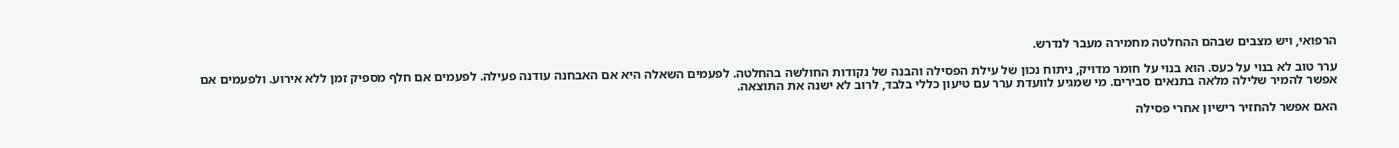הרפואי, ויש מצבים שבהם ההחלטה מחמירה מעבר לנדרש.

ערר טוב לא בנוי על כעס. הוא בנוי על חומר מדויק, ניתוח נכון של עילת הפסילה והבנה של נקודות החולשה בהחלטה. לפעמים השאלה היא אם האבחנה עודנה פעילה. לפעמים אם חלף מספיק זמן ללא אירוע. ולפעמים אם אפשר להמיר שלילה מלאה בתנאים סבירים. מי שמגיע לוועדת ערר עם טיעון כללי בלבד, לרוב לא ישנה את התוצאה.

האם אפשר להחזיר רישיון אחרי פסילה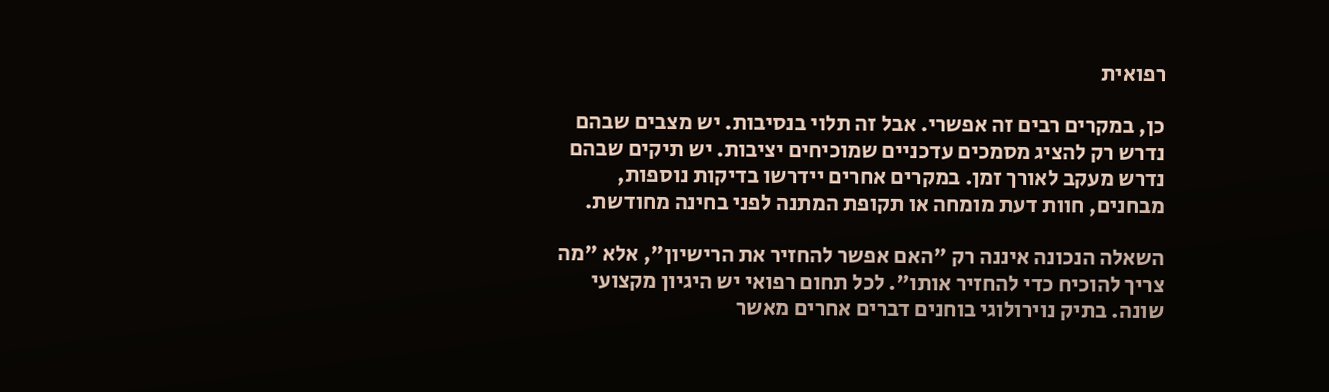רפואית

כן, במקרים רבים זה אפשרי. אבל זה תלוי בנסיבות. יש מצבים שבהם נדרש רק להציג מסמכים עדכניים שמוכיחים יציבות. יש תיקים שבהם נדרש מעקב לאורך זמן. במקרים אחרים יידרשו בדיקות נוספות, מבחנים, חוות דעת מומחה או תקופת המתנה לפני בחינה מחודשת.

השאלה הנכונה איננה רק "האם אפשר להחזיר את הרישיון", אלא "מה צריך להוכיח כדי להחזיר אותו". לכל תחום רפואי יש היגיון מקצועי שונה. בתיק נוירולוגי בוחנים דברים אחרים מאשר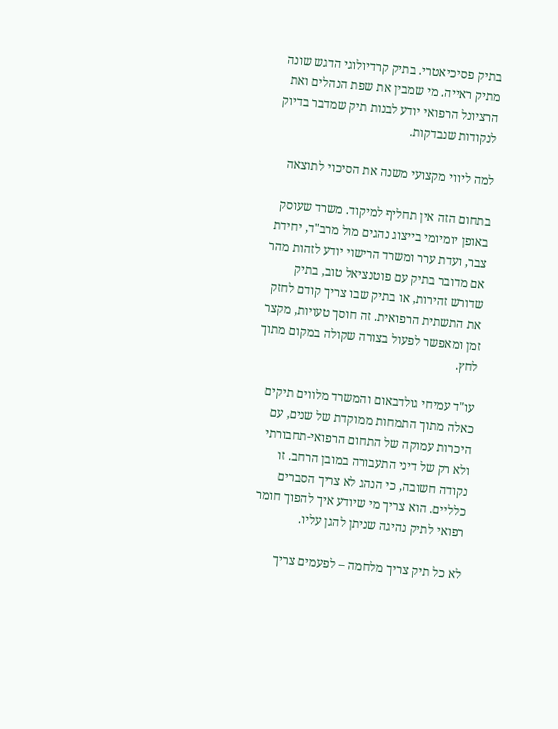בתיק פסיכיאטרי. בתיק קרדיולוגי הדגש שונה מתיק ראייה. מי שמבין את שפת הנהלים ואת הרציונל הרפואי יודע לבנות תיק שמדבר בדיוק לנקודות שנבדקות.

למה ליווי מקצועי משנה את הסיכוי לתוצאה

בתחום הזה אין תחליף למיקוד. משרד שעוסק באופן יומיומי בייצוג נהגים מול מרב"ד, יחידת צבר, ועדת ערר ומשרד הרישוי יודע לזהות מהר אם מדובר בתיק עם פוטנציאל טוב, בתיק שדורש זהירות, או בתיק שבו צריך קודם לחזק את התשתית הרפואית. זה חוסך טעויות, מקצר זמן ומאפשר לפעול בצורה שקולה במקום מתוך לחץ.

עו"ד עמיחי גולדבאום והמשרד מלווים תיקים כאלה מתוך התמחות ממוקדת של שנים, עם היכרות עמוקה של התחום הרפואי-תחבורתי ולא רק של דיני התעבורה במובן הרחב. זו נקודה חשובה, כי הנהג לא צריך הסברים כלליים. הוא צריך מי שיודע איך להפוך חומר רפואי לתיק נהיגה שניתן להגן עליו.

לא כל תיק צריך מלחמה – לפעמים צריך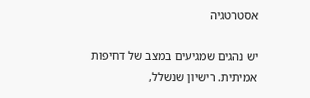אסטרטגיה

יש נהגים שמגיעים במצב של דחיפות אמיתית. רישיון שנשלל,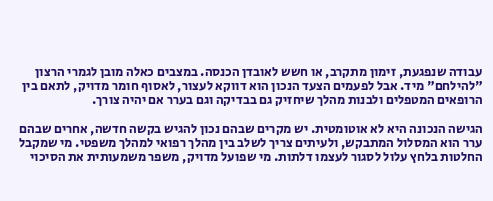עבודה שנפגעת, זימון מתקרב, או חשש לאובדן הכנסה. במצבים כאלה מובן לגמרי הרצון "להילחם" מיד. אבל לפעמים הצעד הנכון הוא דווקא לעצור, לאסוף חומר מדויק, לתאם בין הרופאים המטפלים ולבנות מהלך שיחזיק גם בבדיקה וגם בערר אם יהיה צורך.

הגישה הנכונה היא לא אוטומטית. יש מקרים שבהם נכון להגיש בקשה חדשה, אחרים שבהם ערר הוא המסלול המתבקש, ולעיתים צריך לשלב בין מהלך רפואי למהלך משפטי. מי שמקבל החלטות בלחץ עלול לסגור לעצמו דלתות. מי שפועל מדויק, משפר משמעותית את הסיכוי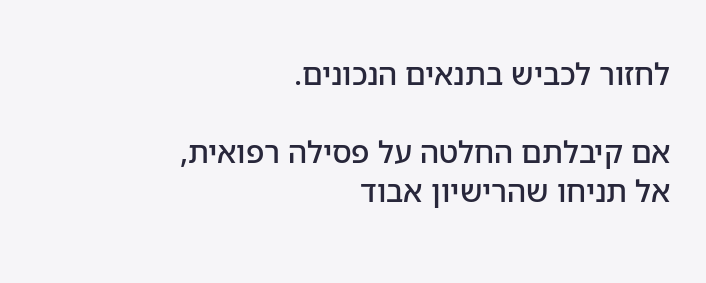לחזור לכביש בתנאים הנכונים.

אם קיבלתם החלטה על פסילה רפואית, אל תניחו שהרישיון אבוד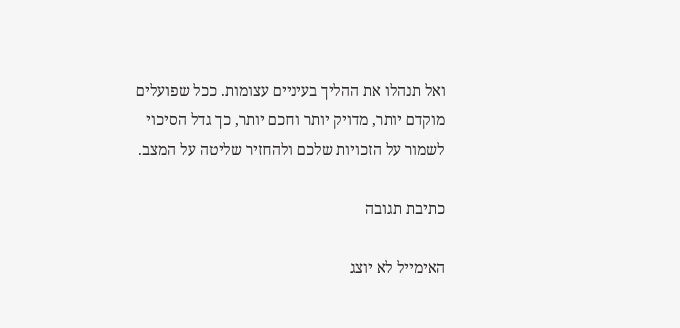ואל תנהלו את ההליך בעיניים עצומות. ככל שפועלים מוקדם יותר, מדויק יותר וחכם יותר, כך גדל הסיכוי לשמור על הזכויות שלכם ולהחזיר שליטה על המצב.

כתיבת תגובה

האימייל לא יוצג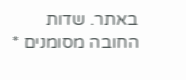באתר. שדות החובה מסומנים *